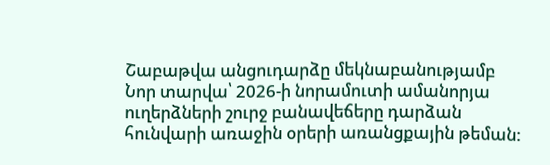Շաբաթվա անցուդարձը մեկնաբանությամբ
Նոր տարվա՝ 2026-ի նորամուտի ամանորյա ուղերձների շուրջ բանավեճերը դարձան հունվարի առաջին օրերի առանցքային թեման: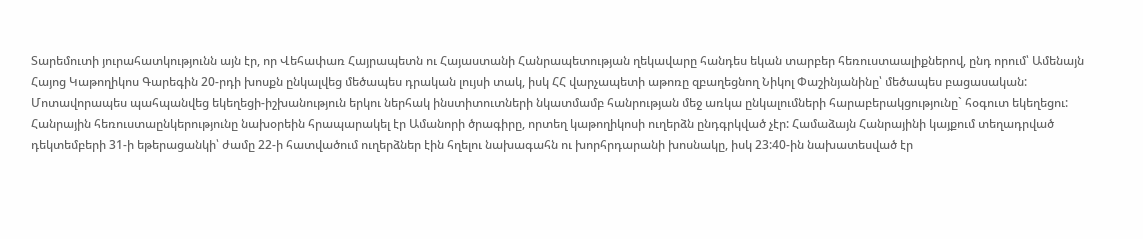Տարեմուտի յուրահատկությունն այն էր, որ Վեհափառ Հայրապետն ու Հայաստանի Հանրապետության ղեկավարը հանդես եկան տարբեր հեռուստաալիքներով, ընդ որում՝ Ամենայն Հայոց Կաթողիկոս Գարեգին 20-րդի խոսքն ընկալվեց մեծապես դրական լույսի տակ, իսկ ՀՀ վարչապետի աթոռը զբաղեցնող Նիկոլ Փաշինյանինը՝ մեծապես բացասական: Մոտավորապես պահպանվեց եկեղեցի-իշխանություն երկու ներհակ ինստիտուտների նկատմամբ հանրության մեջ առկա ընկալումների հարաբերակցությունը` հօգուտ եկեղեցու:
Հանրային հեռուստաընկերությունը նախօրեին հրապարակել էր Ամանորի ծրագիրը, որտեղ կաթողիկոսի ուղերձն ընդգրկված չէր: Համաձայն Հանրայինի կայքում տեղադրված դեկտեմբերի 31-ի եթերացանկի՝ ժամը 22-ի հատվածում ուղերձներ էին հղելու նախագահն ու խորհրդարանի խոսնակը, իսկ 23:40-ին նախատեսված էր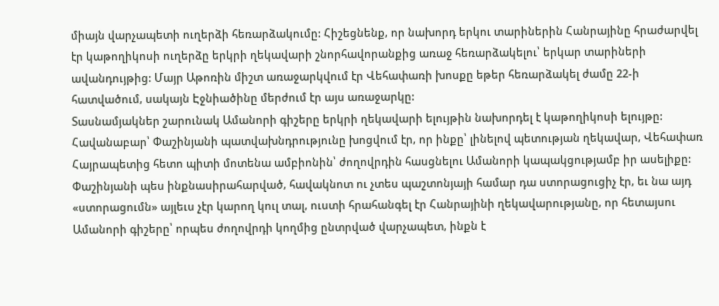միայն վարչապետի ուղերձի հեռարձակումը: Հիշեցնենք, որ նախորդ երկու տարիներին Հանրայինը հրաժարվել էր կաթողիկոսի ուղերձը երկրի ղեկավարի շնորհավորանքից առաջ հեռարձակելու՝ երկար տարիների ավանդույթից: Մայր Աթոռին միշտ առաջարկվում էր Վեհափառի խոսքը եթեր հեռարձակել ժամը 22-ի հատվածում, սակայն Էջնիածինը մերժում էր այս առաջարկը:
Տասնամյակներ շարունակ Ամանորի գիշերը երկրի ղեկավարի ելույթին նախորդել է կաթողիկոսի ելույթը: Հավանաբար՝ Փաշինյանի պատվախնդրությունը խոցվում էր, որ ինքը՝ լինելով պետության ղեկավար, Վեհափառ Հայրապետից հետո պիտի մոտենա ամբիոնին՝ ժողովրդին հասցնելու Ամանորի կապակցությամբ իր ասելիքը: Փաշինյանի պես ինքնասիրահարված, հավակնոտ ու չտես պաշտոնյայի համար դա ստորացուցիչ էր, եւ նա այդ «ստորացումն» այլեւս չէր կարող կուլ տալ, ուստի հրահանգել էր Հանրայինի ղեկավարությանը, որ հետայսու Ամանորի գիշերը՝ որպես ժողովրդի կողմից ընտրված վարչապետ, ինքն է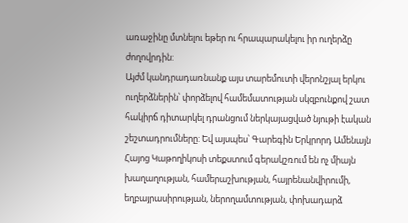առաջինը մտնելու եթեր ու հրապարակելու իր ուղերձը ժողովրդին:
Այժմ կանդրադառնանք այս տարեմուտի վերոնշյալ երկու ուղերձներին՝ փորձելով համեմատության սկզբունքով շատ հակիրճ դիտարկել դրանցում ներկայացված նյութի էական շեշտադրումները: Եվ այսպես՝ Գարեգին Երկրորդ Ամենայն Հայոց Կաթողիկոսի տեքստում գերակշռում են ոչ միայն խաղաղության, համերաշխության, հայրենանվիրումի, եղբայրասիրության, ներողամտության, փոխադարձ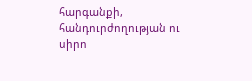հարգանքի, հանդուրժողության ու սիրո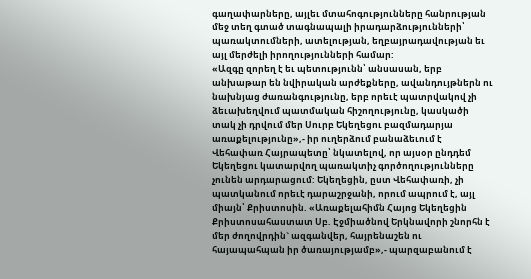գաղափարները, այլեւ մտահոգությունները հանրության մեջ տեղ գտած տագնապալի իրադարձությունների՝ պառակտումների, ատելության, եղբայրադավության եւ այլ մերժելի իրողությունների համար:
«Ազգը զորեղ է եւ պետությունն՝ անսասան, երբ անխաթար են նվիրական արժեքները, ավանդույթներն ու նախնյաց ժառանգությունը, երբ որեւէ պատրվակով չի ձեւախեղվում պատմական հիշողությունը, կասկածի տակ չի դրվում մեր Սուրբ Եկեղեցու բազմադարյա առաքելությունը»,- իր ուղերձում բանաձեւում է Վեհափառ Հայրապետը՝ նկատելով, որ այսօր ընդդեմ Եկեղեցու կատարվող պառակտիչ գործողությունները չունեն արդարացում: Եկեղեցին, ըստ Վեհափառի, չի պատկանում որեւէ դարաշրջանի, որում ապրում է, այլ միայն՝ Քրիստոսին. «Առաքելահիմն Հայոց Եկեղեցին Քրիստոսահաստատ Սբ. Էջմիածնով Երկնավորի շնորհն է մեր ժողովրդին` ազգանվեր, հայրենաշեն ու հայապահպան իր ծառայությամբ»,- պարզաբանում է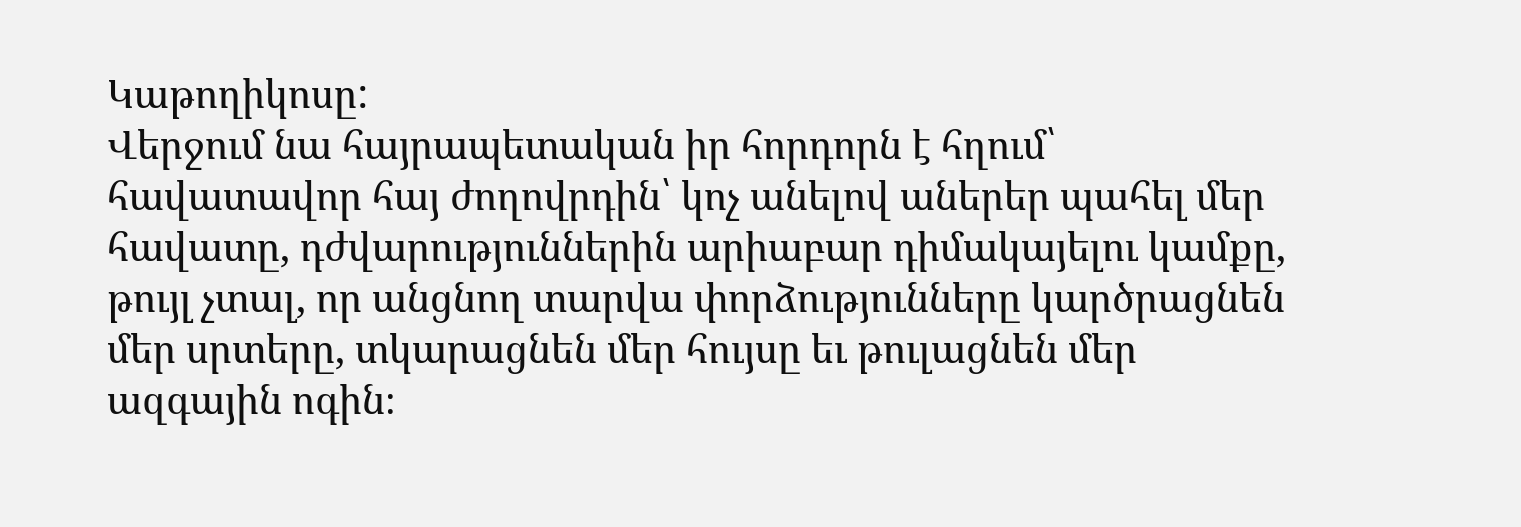Կաթողիկոսը:
Վերջում նա հայրապետական իր հորդորն է հղում՝ հավատավոր հայ ժողովրդին՝ կոչ անելով աներեր պահել մեր հավատը, դժվարություններին արիաբար դիմակայելու կամքը, թույլ չտալ, որ անցնող տարվա փորձությունները կարծրացնեն մեր սրտերը, տկարացնեն մեր հույսը եւ թուլացնեն մեր ազգային ոգին։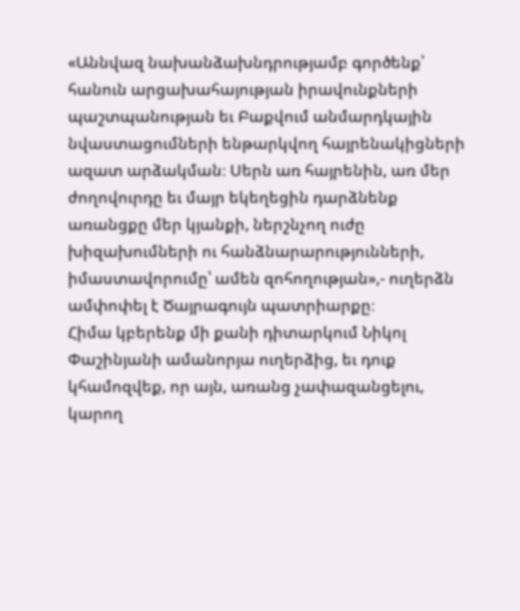«Աննվազ նախանձախնդրությամբ գործենք՝ հանուն արցախահայության իրավունքների պաշտպանության եւ Բաքվում անմարդկային նվաստացումների ենթարկվող հայրենակիցների ազատ արձակման։ Սերն առ հայրենին, առ մեր ժողովուրդը եւ մայր եկեղեցին դարձնենք առանցքը մեր կյանքի, ներշնչող ուժը խիզախումների ու հանձնարարությունների, իմաստավորումը՝ ամեն զոհողության»,- ուղերձն ամփոփել է Ծայրագույն պատրիարքը։
Հիմա կբերենք մի քանի դիտարկում Նիկոլ Փաշինյանի ամանորյա ուղերձից, եւ դուք կհամոզվեք, որ այն, առանց չափազանցելու, կարող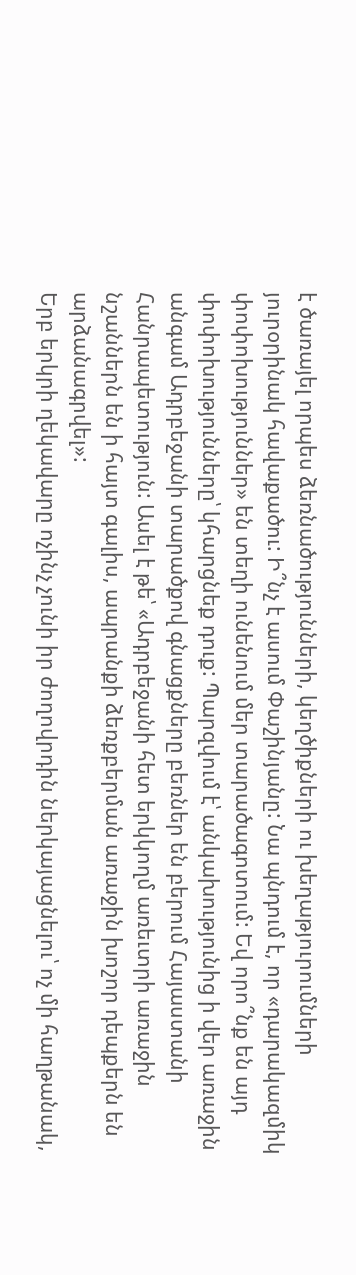է ծառայել որպես ձեռնածությունների, կեղծիքների ու խեղաթյուրումների յուրօրինակ հավաքածու: Ի՞նչ է ասում Փաշինյանը: Նա պնդում է, որ «դարակազմիկ փոփոխություններ» են տեղի ունենում մեր տարածագոտում: Եվ որո՞նք են այդ փոփոխությունները՝ կհարցնեք դուք: Պարզվում է՝ անկախությունից ի վեր առաջին անգամ Ադրբեջանի տարածքով գնացքները բեռներ են բերում Հայաստանի Հանրապետություն: Ասել է թե՝ «Ադրբեջանի հետ երկկողմ առեւտրի առաջին նշաններն են ի հայտ գալիս, ապրանքի ձեռքբերման առաջին խոշոր դեպքերն են արձանագրվել»:
Երբ երկրի ղեկավարը ոչինչ չունի իր ժողովրդին ներկայացնելու՝ ոչ մի հաղթանակ,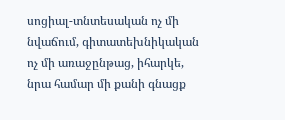սոցիալ-տնտեսական ոչ մի նվաճում, գիտատեխնիկական ոչ մի առաջընթաց, իհարկե, նրա համար մի քանի գնացք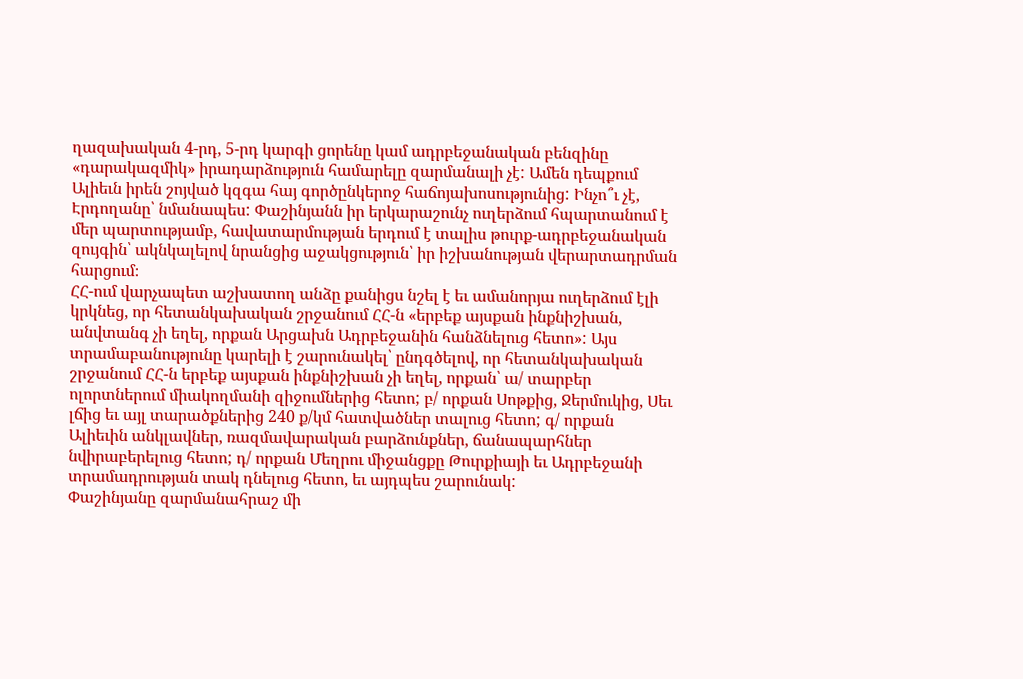ղազախական 4-րդ, 5-րդ կարգի ցորենը կամ ադրբեջանական բենզինը «դարակազմիկ» իրադարձություն համարելը զարմանալի չէ: Ամեն դեպքում Ալիեւն իրեն շոյված կզգա հայ գործընկերոջ հաճոյախոսությունից: Ինչո՞ւ չէ, Էրդողանը՝ նմանապես: Փաշինյանն իր երկարաշունչ ուղերձում հպարտանում է մեր պարտությամբ, հավատարմության երդում է տալիս թուրք-ադրբեջանական զույգին՝ ակնկալելով նրանցից աջակցություն՝ իր իշխանության վերարտադրման հարցում։
ՀՀ-ում վարչապետ աշխատող անձը քանիցս նշել է եւ ամանորյա ուղերձում էլի կրկնեց, որ հետանկախական շրջանում ՀՀ-ն «երբեք այսքան ինքնիշխան, անվտանգ չի եղել, որքան Արցախն Ադրբեջանին հանձնելուց հետո»: Այս տրամաբանությունը կարելի է շարունակել՝ ընդգծելով, որ հետանկախական շրջանում ՀՀ-ն երբեք այսքան ինքնիշխան չի եղել, որքան՝ ա/ տարբեր ոլորտներում միակողմանի զիջումներից հետո; բ/ որքան Սոթքից, Ջերմուկից, Սեւ լճից եւ այլ տարածքներից 240 ք/կմ հատվածներ տալուց հետո; գ/ որքան Ալիեւին անկլավներ, ռազմավարական բարձունքներ, ճանապարհներ նվիրաբերելուց հետո; դ/ որքան Մեղրու միջանցքը Թուրքիայի եւ Ադրբեջանի տրամադրության տակ դնելուց հետո, եւ այդպես շարունակ:
Փաշինյանը զարմանահրաշ մի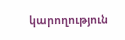կարողություն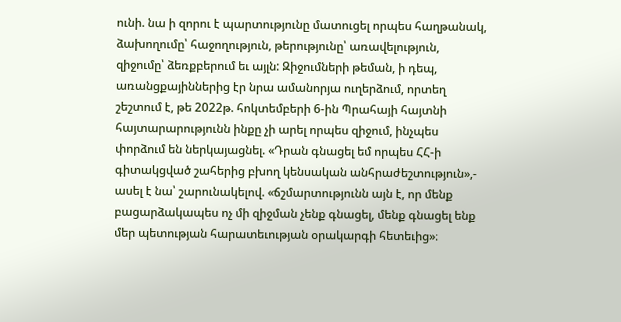ունի. նա ի զորու է պարտությունը մատուցել որպես հաղթանակ, ձախողումը՝ հաջողություն, թերությունը՝ առավելություն, զիջումը՝ ձեռքբերում եւ այլն: Զիջումների թեման, ի դեպ, առանցքայիններից էր նրա ամանորյա ուղերձում, որտեղ շեշտում է, թե 2022թ. հոկտեմբերի 6-ին Պրահայի հայտնի հայտարարությունն ինքը չի արել որպես զիջում, ինչպես փորձում են ներկայացնել. «Դրան գնացել եմ որպես ՀՀ-ի գիտակցված շահերից բխող կենսական անհրաժեշտություն»,- ասել է նա՝ շարունակելով. «ճշմարտությունն այն է, որ մենք բացարձակապես ոչ մի զիջման չենք գնացել, մենք գնացել ենք մեր պետության հարատեւության օրակարգի հետեւից»։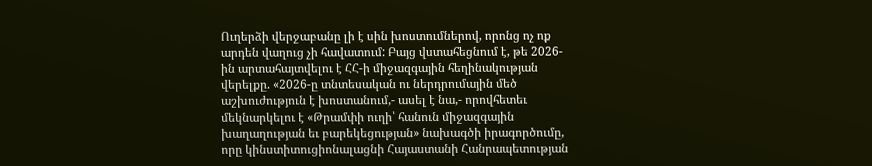Ուղերձի վերջաբանը լի է սին խոստումներով, որոնց ոչ ոք արդեն վաղուց չի հավատում: Բայց վստահեցնում է, թե 2026-ին արտահայտվելու է ՀՀ-ի միջազգային հեղինակության վերելքը. «2026-ը տնտեսական ու ներդրումային մեծ աշխուժություն է խոստանում,- ասել է նա,- որովհետեւ մեկնարկելու է «Թրամփի ուղի՝ հանուն միջազգային խաղաղության եւ բարեկեցության» նախագծի իրագործումը, որը կինստիտուցիոնալացնի Հայաստանի Հանրապետության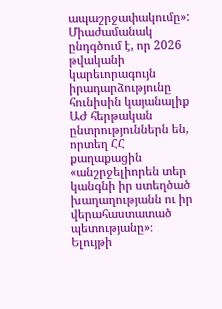ապաշրջափակումը»: Միաժամանակ ընդգծում է, որ 2026 թվականի կարեւորագույն իրադարձությունը հունիսին կայանալիք ԱԺ հերթական ընտրություններն են, որտեղ ՀՀ քաղաքացին «անշրջելիորեն տեր կանգնի իր ստեղծած խաղաղությանն ու իր վերահաստատած պետությանը»։
Ելույթի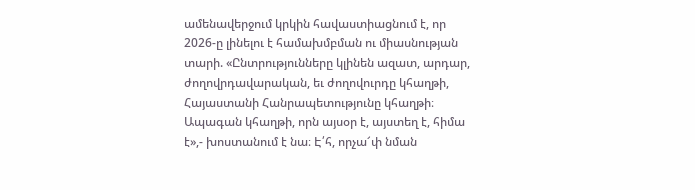ամենավերջում կրկին հավաստիացնում է, որ 2026-ը լինելու է համախմբման ու միասնության տարի. «Ընտրությունները կլինեն ազատ, արդար, ժողովրդավարական, եւ ժողովուրդը կհաղթի, Հայաստանի Հանրապետությունը կհաղթի։ Ապագան կհաղթի, որն այսօր է, այստեղ է, հիմա է»,- խոստանում է նա։ Է՛հ, որչա՜փ նման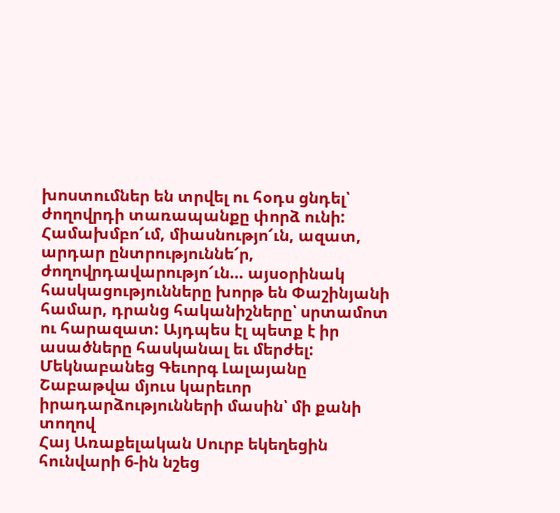խոստումներ են տրվել ու հօդս ցնդել՝ ժողովրդի տառապանքը փորձ ունի: Համախմբո՜ւմ, միասնությո՜ւն, ազատ, արդար ընտրություննե՜ր, ժողովրդավարությո՜ւն… այսօրինակ հասկացությունները խորթ են Փաշինյանի համար, դրանց հականիշները՝ սրտամոտ ու հարազատ: Այդպես էլ պետք է իր ասածները հասկանալ եւ մերժել:
Մեկնաբանեց Գեւորգ Լալայանը
Շաբաթվա մյուս կարեւոր իրադարձությունների մասին՝ մի քանի տողով
Հայ Առաքելական Սուրբ եկեղեցին հունվարի 6-ին նշեց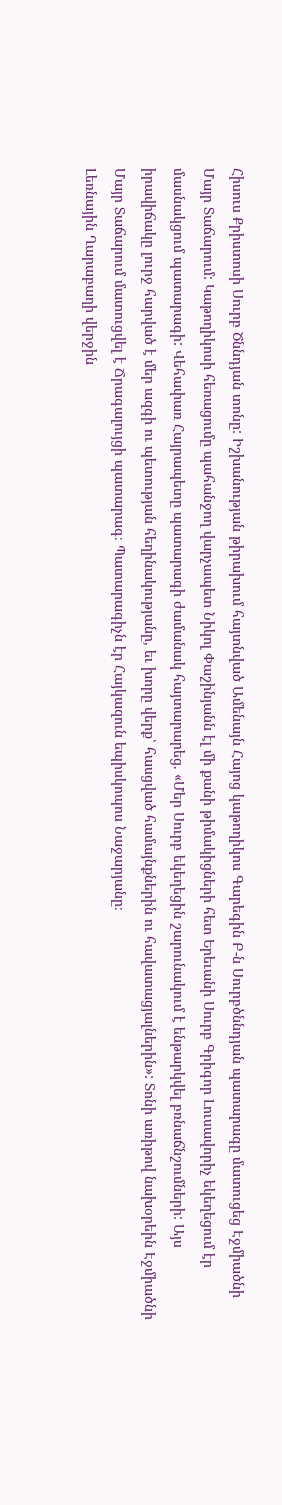Հիսուս Քրիստոսի Սուրբ Ծննդյան տոնը: Իշխանության թիրախում հայտնված Ամենայն Հայոց կաթողիկոս Գարեգին Բ-ն Սուրբծննդյան պատարագը մատուցեց Էջմիածնի Մայր Տաճարում: Կաթողիկոսի հեռացումը պահանջող վարչապետ Նիկոլ Փաշինյանն էլ մի քանի թիմակիցների հետ Երեւանի Սուրբ Գրիգոր Լուսավորիչ եկեղեցում էր մասնակցում պատարագի: Վեհափառ Հայրապետը պատարագի ժամանակ հայտարարեց. «Մեր Սուրբ եկեղեցին շարունակում է ենթարկվել բռնաճնշումների: Այս իրավիճակը լուրջ հարված է մեր ազգի ու պետության հեղինակությանը, եւ խորը վերք՝ հասցված համայնքներին ու հավատացյալներին»: Տոնի առիթով նախօրեին Էջմիածնի Մայր Տաճարում մատուցվել է Ճրագալույցի պատարագ։ Պատարագիչն էր Հայկազուն եպիսկոպոս Նաջարյանը։
Լեռնային Ղարաբաղի վերջին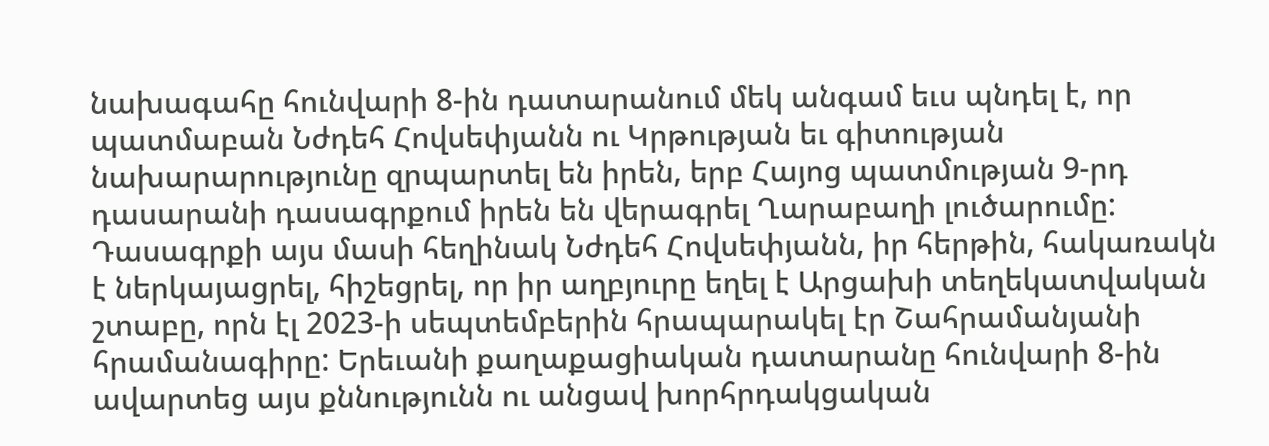նախագահը հունվարի 8-ին դատարանում մեկ անգամ եւս պնդել է, որ պատմաբան Նժդեհ Հովսեփյանն ու Կրթության եւ գիտության նախարարությունը զրպարտել են իրեն, երբ Հայոց պատմության 9-րդ դասարանի դասագրքում իրեն են վերագրել Ղարաբաղի լուծարումը: Դասագրքի այս մասի հեղինակ Նժդեհ Հովսեփյանն, իր հերթին, հակառակն է ներկայացրել, հիշեցրել, որ իր աղբյուրը եղել է Արցախի տեղեկատվական շտաբը, որն էլ 2023-ի սեպտեմբերին հրապարակել էր Շահրամանյանի հրամանագիրը: Երեւանի քաղաքացիական դատարանը հունվարի 8-ին ավարտեց այս քննությունն ու անցավ խորհրդակցական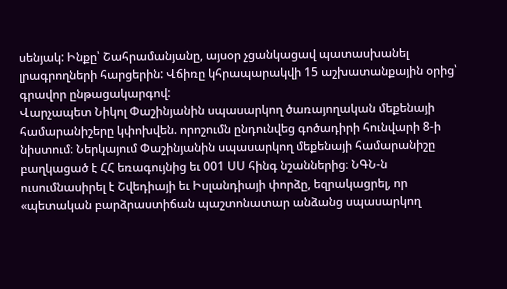սենյակ: Ինքը՝ Շահրամանյանը, այսօր չցանկացավ պատասխանել լրագրողների հարցերին: Վճիռը կհրապարակվի 15 աշխատանքային օրից՝ գրավոր ընթացակարգով:
Վարչապետ Նիկոլ Փաշինյանին սպասարկող ծառայողական մեքենայի համարանիշերը կփոխվեն. որոշումն ընդունվեց գոծադիրի հունվարի 8-ի նիստում։ Ներկայում Փաշինյանին սպասարկող մեքենայի համարանիշը բաղկացած է ՀՀ եռագույնից եւ 001 ՍՍ հինգ նշաններից։ ՆԳՆ-ն ուսումնասիրել է Շվեդիայի եւ Իսլանդիայի փորձը, եզրակացրել, որ «պետական բարձրաստիճան պաշտոնատար անձանց սպասարկող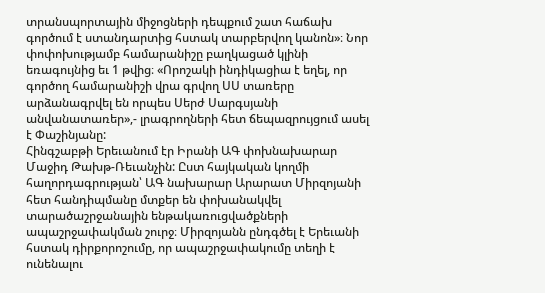տրանսպորտային միջոցների դեպքում շատ հաճախ գործում է ստանդարտից հստակ տարբերվող կանոն»։ Նոր փոփոխությամբ համարանիշը բաղկացած կլինի եռագույնից եւ 1 թվից։ «Որոշակի ինդիկացիա է եղել, որ գործող համարանիշի վրա գրվող ՍՍ տառերը արձանագրվել են որպես Սերժ Սարգսյանի անվանատառեր»,- լրագրողների հետ ճեպազրույցում ասել է Փաշինյանը:
Հինգշաբթի Երեւանում էր Իրանի ԱԳ փոխնախարար Մաջիդ Թախթ-Ռեւանչին: Ըստ հայկական կողմի հաղորդագրության՝ ԱԳ նախարար Արարատ Միրզոյանի հետ հանդիպմանը մտքեր են փոխանակվել տարածաշրջանային ենթակառուցվածքների ապաշրջափակման շուրջ։ Միրզոյանն ընդգծել է Երեւանի հստակ դիրքորոշումը, որ ապաշրջափակումը տեղի է ունենալու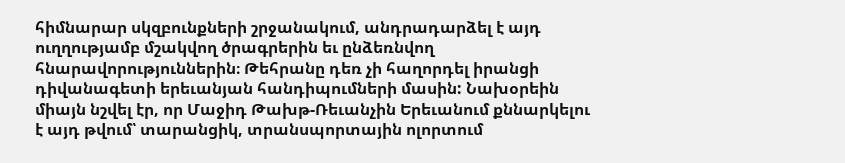հիմնարար սկզբունքների շրջանակում, անդրադարձել է այդ ուղղությամբ մշակվող ծրագրերին եւ ընձեռնվող հնարավորություններին։ Թեհրանը դեռ չի հաղորդել իրանցի դիվանագետի երեւանյան հանդիպումների մասին: Նախօրեին միայն նշվել էր, որ Մաջիդ Թախթ-Ռեւանչին Երեւանում քննարկելու է այդ թվում՝ տարանցիկ, տրանսպորտային ոլորտում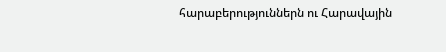հարաբերություններն ու Հարավային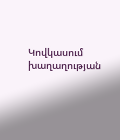Կովկասում խաղաղության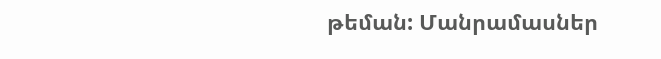թեման: Մանրամասներ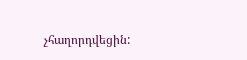չհաղորդվեցին: